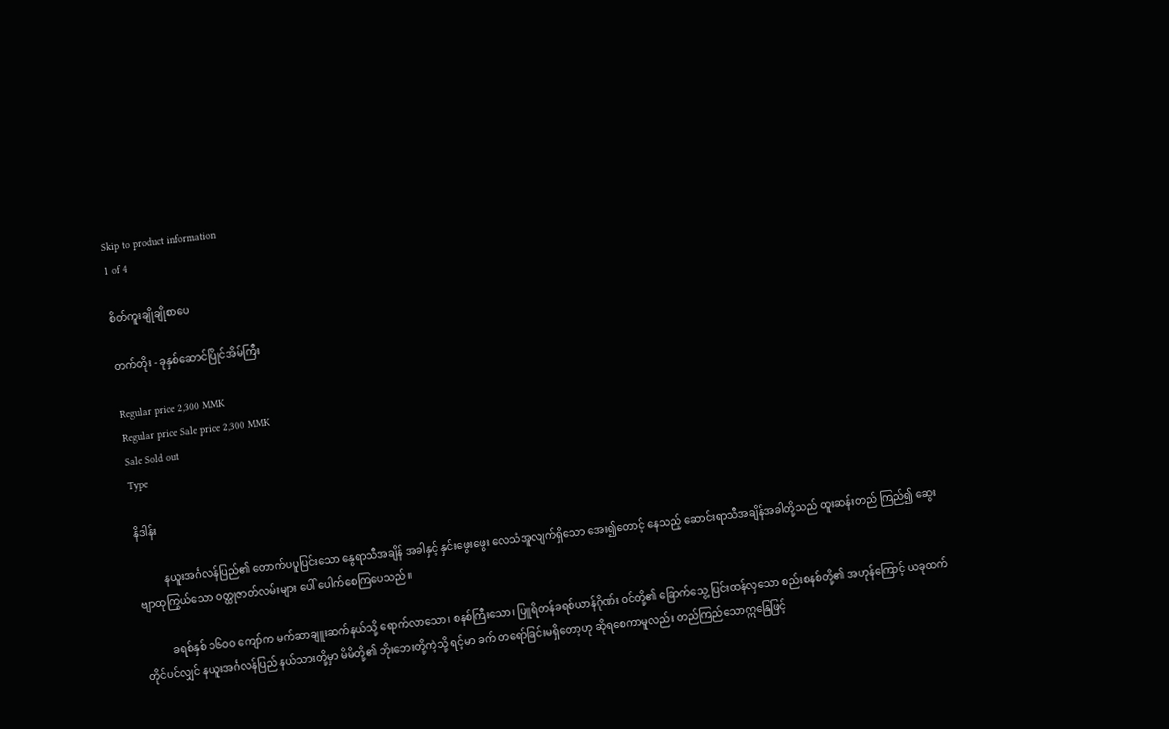Skip to product information
1 of 4

စိတ်ကူးချိုချိုစာပေ

တက်တိုး - ခုနှစ်ဆောင်ပြိုင်အိမ်ကြီး

Regular price 2,300 MMK
Regular price Sale price 2,300 MMK
Sale Sold out
Type

နိဒါန်း

          နယူးအင်္ဂလန်ပြည်၏ တောက်ပပူပြင်းသော နွေရာသီအချိန် အခါနှင့် နှင်းဖွေးဖွေး လေသံအူလျက်ရှိသော အေး၍တောင့် နေသည့် ဆောင်းရာသီအချိန်အခါတို့သည် ထူးဆန်းတည် ကြည်၍ ဆွေးဗျာထုကြွယ်သော ဝတ္ထုဇာတ်လမ်းများ ပေါ် ပေါက်စေကြပေသည်။

          ခရစ်နှစ် ၁၆ဝဝ ကျော်က မက်ဆာချူးဆက်နယ်သို့ ရောက်လာသော၊ စနစ်ကြီးသော၊ ပြူရိတန်ခရစ်ယာန်ဂိုဏ်း ဝင်တို့၏ ခြောက်သွေ့ ပြင်းထန်လှသော စည်းစနစ်တို့၏ အဟုန်ကြောင့် ယခုထက်တိုင်ပင်လျှင် နယူးအင်္ဂလန်ပြည် နယ်သားတို့မှာ မိမိတို့၏ ဘိုးဘေးတို့ကဲ့သို့ ရင့်မာ ခက် တရော်ခြင်းမရှိတော့ဟု ဆိုရစေကာမူလည်း တည်ကြည်သောဣနြေဖြင့်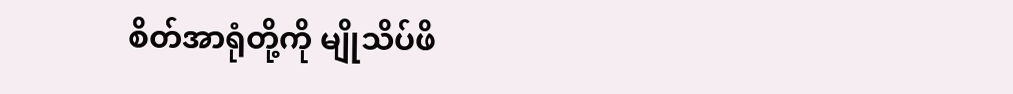စိတ်အာရုံတို့ကို မျိုသိပ်ဖိ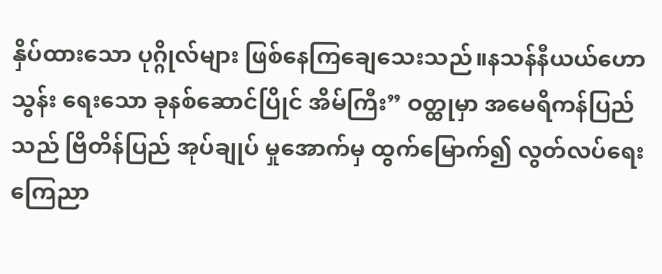နှိပ်ထားသော ပုဂ္ဂိုလ်များ ဖြစ်နေကြချေသေးသည်။နသန်နီယယ်ဟောသွန်း ရေးသော ခုနစ်ဆောင်ပြိုင် အိမ်ကြီး” ဝတ္ထုမှာ အမေရိကန်ပြည်သည် ဗြိတိန်ပြည် အုပ်ချုပ် မှုအောက်မှ ထွက်မြောက်၍ လွတ်လပ်ရေး ကြေညာ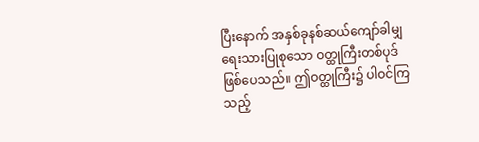ပြီးနောက် အနှစ်ခုနစ်ဆယ်ကျော်ခါမျှ ရေးသားပြုစုသော ဝတ္ထုကြီးတစ်ပုဒ်ဖြစ်ပေသည်။ ဤဝတ္ထုကြီး၌ ပါဝင်ကြသည့်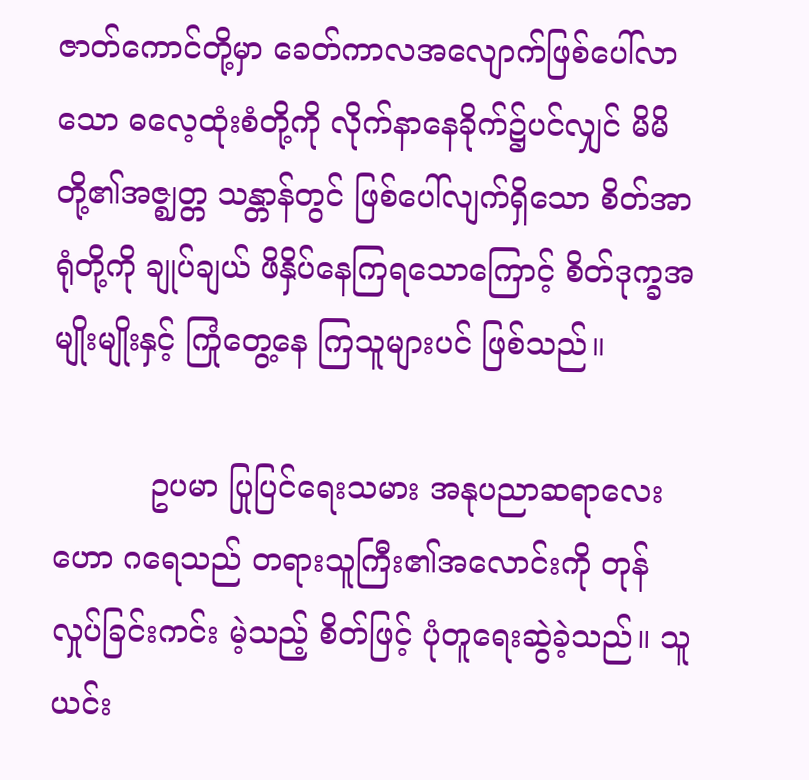ဇာတ်ကောင်တို့မှာ ခေတ်ကာလအလျောက်ဖြစ်ပေါ်လာသော ဓလေ့ထုံးစံတို့ကို လိုက်နာနေခိုက်၌ပင်လျှင် မိမိတို့၏အဇ္ဈတ္တ သန္တာန်တွင် ဖြစ်ပေါ်လျက်ရှိသော စိတ်အာရုံတို့ကို ချုပ်ချယ် ဖိနှိပ်နေကြရသောကြောင့် စိတ်ဒုက္ခအမျိုးမျိုးနှင့် ကြုံတွေ့နေ ကြသူများပင် ဖြစ်သည်။

          ဥပမာ ပြုပြင်ရေးသမား အနုပညာဆရာလေး ဟော ဂရေသည် တရားသူကြီး၏အလောင်းကို တုန်လှုပ်ခြင်းကင်း မဲ့သည့် စိတ်ဖြင့် ပုံတူရေးဆွဲခဲ့သည်။ သူ ယင်း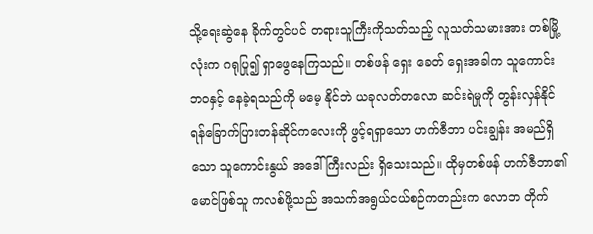သို့ရေးဆွဲနေ ခိုက်တွင်ပင် တရားသူကြီးကိုသတ်သည့် လူသတ်သမားအား တစ်မြို့လုံးက ဂရုပြု၍ ရှာဖွေနေကြသည်။ တစ်ဖန် ရှေး ခေတ် ရှေးအခါက သူကောင်းဘဝနှင့် နေခဲ့ရသည်ကို မမေ့ နိုင်ဘဲ ယခုလတ်တလော ဆင်းရဲမှုကို တွန်းလှန်နိုင်ရန်ခြောက်ပြားတန်ဆိုင်ကလေးကို ဖွင့်ရရှာသော ဟက်ဇီဘာ ပင်းချွန်း အမည်ရှိသော သူကောင်းနွယ် အဒေါ်ကြီးလည်း ရှိသေးသည်။ ထိုမှတစ်ဖန် ဟက်ဇီဘာ၏ မောင်ဖြစ်သူ ကလစ်ဖို့သည် အသက်အရွယ်ငယ်စဉ်ကတည်းက လောဘ တိုက်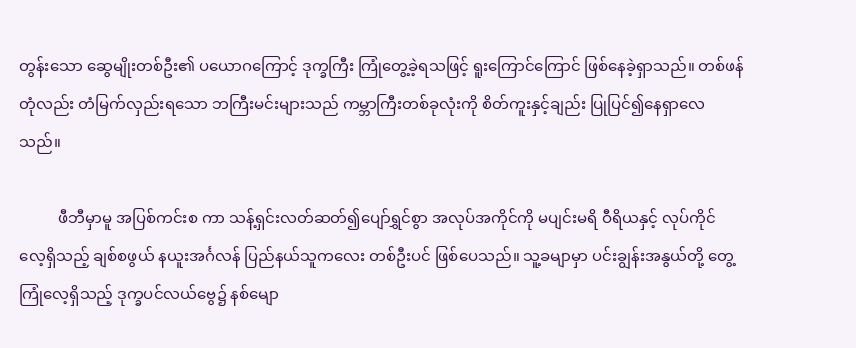တွန်းသော ဆွေမျိုးတစ်ဦး၏ ပယောဂကြောင့် ဒုက္ခကြီး ကြုံတွေ့ခဲ့ရသဖြင့် ရူးကြောင်ကြောင် ဖြစ်နေခဲ့ရှာသည်။ တစ်ဖန်တုံလည်း တံမြက်လှည်းရသော ဘကြီးမင်းများသည် ကမ္ဘာကြီးတစ်ခုလုံးကို စိတ်ကူးနှင့်ချည်း ပြုပြင်၍နေရှာလေ သည်။

          ဖီဘီမှာမူ အပြစ်ကင်းစ ကာ သန့်ရှင်းလတ်ဆတ်၍ပျော်ရွှင်စွာ အလုပ်အကိုင်ကို မပျင်းမရိ ဝီရိယနှင့် လုပ်ကိုင် လေ့ရှိသည့် ချစ်စဖွယ် နယူးအင်္ဂလန် ပြည်နယ်သူကလေး တစ်ဦးပင် ဖြစ်ပေသည်။ သူ့ခမျာမှာ ပင်းချွန်းအနွယ်တို့ တွေ့ကြုံလေ့ရှိသည့် ဒုက္ခပင်လယ်ဗွေ၌ နစ်မျော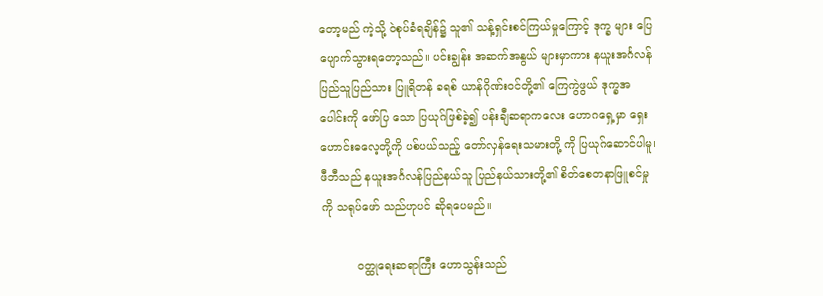တော့မည် ကဲ့သို့ ဝဲစုပ်ခံရချိန်၌ သူ၏ သန့်ရှင်းစင်ကြယ်မှုကြောင့် ဒုက္ခ များ ပြေပျောက်သွားရတော့သည်။ ပင်းချွန်း အဆက်အနွယ် များမှာကား နယူးအင်္ဂလန်ပြည်သူပြည်သား ပြူရိတန် ခရစ် ယာန်ဂိုဏ်းဝင်တို့၏ ကြေကွဲဖွယ် ဒုက္ခအပေါင်းကို ဖော်ပြ သော ပြယုဂ်ဖြစ်ခဲ့၍ ပန်းချီဆရာကလေး ဟောဂရှေ့မှာ ရှေး ဟောင်းဓလေ့တို့ကို ပစ်ပယ်သည့် တော်လှန်ရေးသမားတို့ ကို ပြယုဂ်ဆောင်ပါမူ၊ ဖီဘီသည် နယူးအင်္ဂလန်ပြည်နယ်သူ ပြည်နယ်သားတို့၏ စိတ်စေတနာဖြူစင်မှုကို သရုပ်ဖော် သည်ဟုပင် ဆိုရပေမည်။

          ဝတ္ထုရေးဆရာကြီး ဟောသွန်းသည်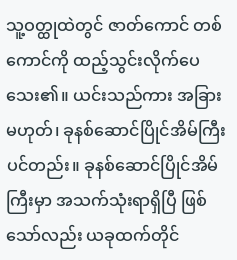သူ့ဝတ္ထုထဲတွင် ဇာတ်ကောင် တစ်ကောင်ကို ထည့်သွင်းလိုက်ပေသေး၏။ ယင်းသည်ကား အခြားမဟုတ်၊ ခုနစ်ဆောင်ပြိုင်အိမ်ကြီး ပင်တည်း။ ခုနစ်ဆောင်ပြိုင်အိမ်ကြီးမှာ အသက်သုံးရာရှိပြီ ဖြစ်သော်လည်း ယခုထက်တိုင်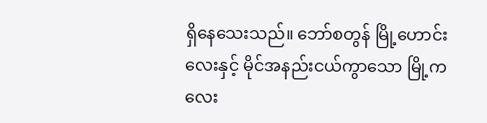ရှိနေသေးသည်။ ဘော်စတွန် မြို့ဟောင်းလေးနှင့် မိုင်အနည်းငယ်ကွာသော မြို့ကလေး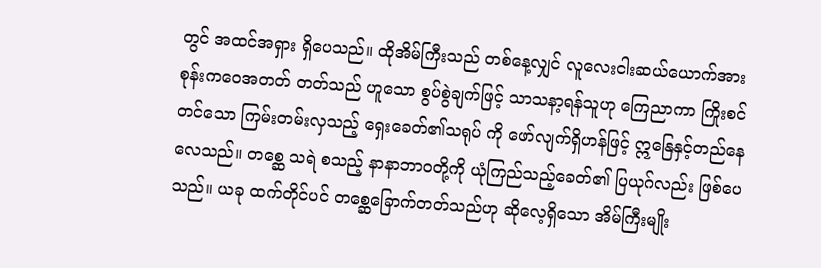တွင် အထင်အရှား ရှိပေသည်။ ထိုအိမ်ကြီးသည် တစ်နေ့လျှင် လူလေးငါးဆယ်ယောက်အား စုန်းကဝေအတတ် တတ်သည် ဟူသော စွပ်စွဲချက်ဖြင့် သာသနာ့ရန်သူဟု ကြေညာကာ ကြိုးစင်တင်သော ကြမ်းတမ်းလှသည့် ရှေးခေတ်၏သရုပ် ကို ဖော်လျက်ရှိဟန်ဖြင့် ဣနြေနှင့်တည်နေလေသည်။ တစ္ဆေ သရဲ စသည့် နာနာဘာဝတို့ကို ယုံကြည်သည့်ခေတ်၏ ပြယုဂ်လည်း ဖြစ်ပေသည်။ ယခု ထက်တိုင်ပင် တစ္ဆေခြောက်တတ်သည်ဟု ဆိုလေ့ရှိသော အိမ်ကြီးမျိုး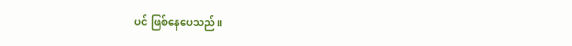ပင် ဖြစ်နေပေသည်။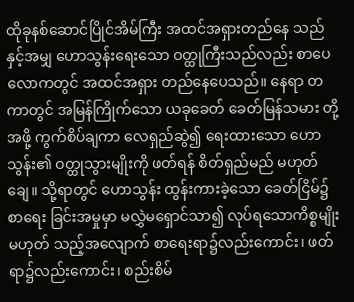ထိုခုနစ်ဆောင်ပြိုင်အိမ်ကြီး အထင်အရှားတည်နေ သည်နှင့်အမျှ ဟောသွန်းရေးသော ဝတ္ထုကြီးသည်လည်း စာပေလောကတွင် အထင်အရှား တည်နေပေသည်။ နေရာ တကာတွင် အမြန်ကြိုက်သော ယခုခေတ် ခေတ်မြန်သမား တို့အဖို့ ကွက်စိပ်ချကာ လေရှည်ဆွဲ၍ ရေးထားသော ဟော သွန်း၏ ဝတ္ထုသွားမျိုးကို ဖတ်ရန် စိတ်ရှည်မည် မဟုတ်ချေ။ သို့ရာတွင် ဟောသွန်း ထွန်းကားခဲ့သော ခေတ်ငြိမ်၌ စာရေး ခြင်းအမှုမှာ မလွှဲမရှောင်သာ၍ လုပ်ရသောကိစ္စမျိုး မဟုတ် သည့်အလျောက် စာရေးရာ၌လည်းကောင်း၊ ဖတ်ရာ၌လည်းကောင်း၊ စည်းစိမ်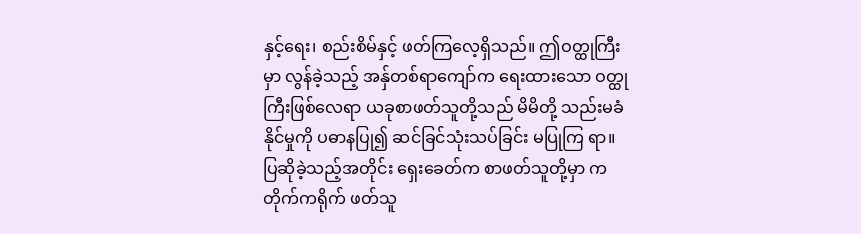နှင့်ရေး၊ စည်းစိမ်နှင့် ဖတ်ကြလေ့ရှိသည်။ ဤဝတ္ထုကြီးမှာ လွန်ခဲ့သည့် အနှ်တစ်ရာကျော်က ရေးထားသော ဝတ္ထုကြီးဖြစ်လေရာ ယခုစာဖတ်သူတို့သည် မိမိတို့ သည်းမခံနိုင်မှုကို ပဓာနပြု၍ ဆင်ခြင်သုံးသပ်ခြင်း မပြုကြ ရာ။ ပြဆိုခဲ့သည့်အတိုင်း ရှေးခေတ်က စာဖတ်သူတို့မှာ ကတိုက်ကရိုက် ဖတ်သူ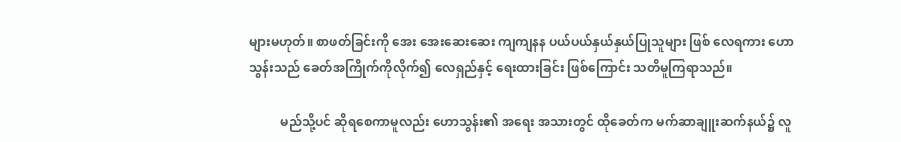များမဟုတ်။ စာဖတ်ခြင်းကို အေး အေးဆေးဆေး ကျကျနန ပယ်ပယ်နှယ်နှယ်ပြုသူများ ဖြစ် လေရကား ဟောသွန်းသည် ခေတ်အကြိုက်ကိုလိုက်၍ လေရှည်နှင့် ရေးထားခြင်း ဖြစ်ကြောင်း သတိမူကြရာသည်။

          မည်သို့ပင် ဆိုရစေကာမူလည်း ဟောသွန်း၏ အရေး အသားတွင် ထိုခေတ်က မက်ဆာချူးဆက်နယ်၌ လူ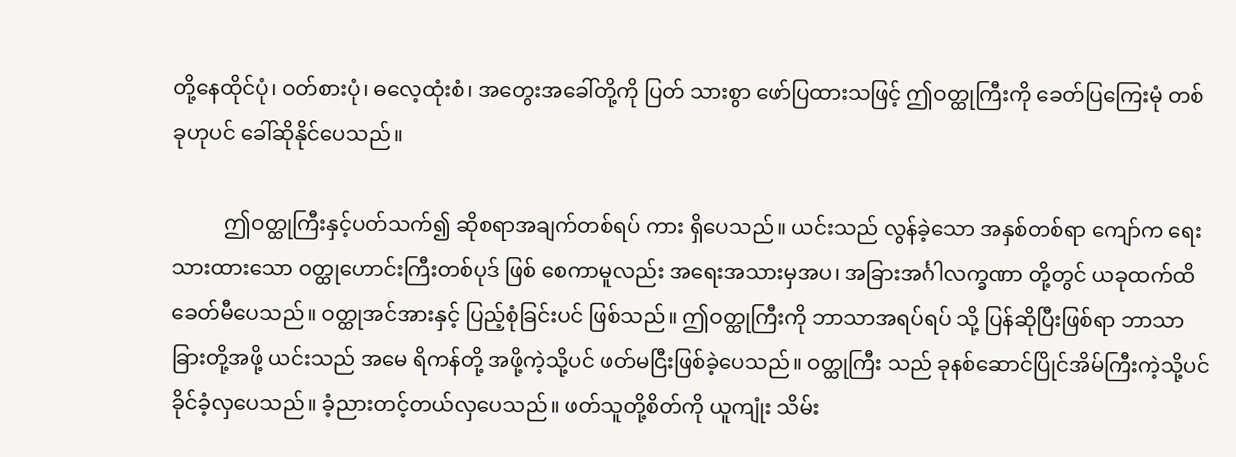တို့နေထိုင်ပုံ၊ ဝတ်စားပုံ၊ ဓလေ့ထုံးစံ၊ အတွေးအခေါ်တို့ကို ပြတ် သားစွာ ဖော်ပြထားသဖြင့် ဤဝတ္ထုကြီးကို ခေတ်ပြကြေးမုံ တစ်ခုဟုပင် ခေါ်ဆိုနိုင်ပေသည်။

          ဤဝတ္ထုကြီးနှင့်ပတ်သက်၍ ဆိုစရာအချက်တစ်ရပ် ကား ရှိပေသည်။ ယင်းသည် လွန်ခဲ့သော အနှစ်တစ်ရာ ကျော်က ရေးသားထားသော ဝတ္ထုဟောင်းကြီးတစ်ပုဒ် ဖြစ် စေကာမူလည်း အရေးအသားမှအပ၊ အခြားအင်္ဂါလက္ခဏာ တို့တွင် ယခုထက်ထိ ခေတ်မီပေသည်။ ဝတ္ထုအင်အားနှင့် ပြည့်စုံခြင်းပင် ဖြစ်သည်။ ဤဝတ္ထုကြီးကို ဘာသာအရပ်ရပ် သို့ ပြန်ဆိုပြီးဖြစ်ရာ ဘာသာခြားတို့အဖို့ ယင်းသည် အမေ ရိကန်တို့ အဖို့ကဲ့သို့ပင် ဖတ်မငြီးဖြစ်ခဲ့ပေသည်။ ဝတ္ထုကြီး သည် ခုနစ်ဆောင်ပြိုင်အိမ်ကြီးကဲ့သို့ပင် ခိုင်ခံ့လှပေသည်။ ခံ့ညားတင့်တယ်လှပေသည်။ ဖတ်သူတို့စိတ်ကို ယူကျုံး သိမ်း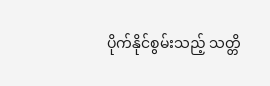ပိုက်နိုင်စွမ်းသည့် သတ္တိ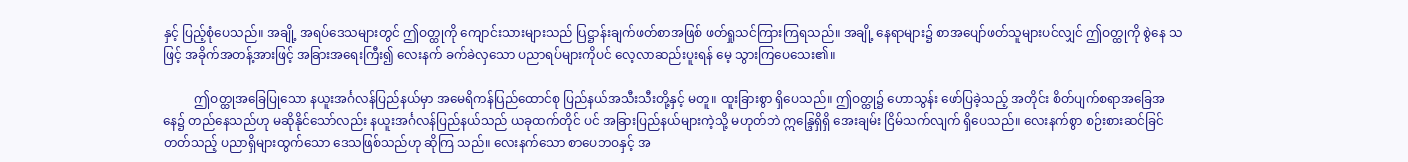နှင့် ပြည့်စုံပေသည်။ အချို့ အရပ်ဒေသများတွင် ဤဝတ္ထုကို ကျောင်းသားများသည် ပြဋ္ဌာန်းချက်ဖတ်စာအဖြစ် ဖတ်ရှုသင်ကြားကြရသည်။ အချို့ နေရာများ၌ စာအပျော်ဖတ်သူများပင်လျှင် ဤဝတ္ထုကို စွဲနေ သဖြင့် အခိုက်အတန့်အားဖြင့် အခြားအရေးကြီး၍ လေးနက် ခက်ခဲလှသော ပညာရပ်များကိုပင် လေ့လာဆည်းပူးရန် မေ့ သွားကြပေသေး၏။

          ဤဝတ္ထုအခြေပြုသော နယူးအင်္ဂလန်ပြည်နယ်မှာ အမေရိကန်ပြည်ထောင်စု ပြည်နယ်အသီးသီးတို့နှင့် မတူ။ ထူးခြားစွာ ရှိပေသည်။ ဤဝတ္ထု၌ ဟောသွန်း ဖော်ပြခဲ့သည့် အတိုင်း စိတ်ပျက်စရာအခြေအနေ၌ တည်နေသည်ဟု မဆိုနိုင်သော်လည်း နယူးအင်္ဂလန်ပြည်နယ်သည် ယခုထက်တိုင် ပင် အခြားပြည်နယ်များကဲ့သို့ မဟုတ်ဘဲ ဣန္ဒြေရှိရှိ အေးချမ်း ငြိမ်သက်လျက် ရှိပေသည်။ လေးနက်စွာ စဉ်းစားဆင်ခြင် တတ်သည့် ပညာရှိများထွက်သော ဒေသဖြစ်သည်ဟု ဆိုကြ သည်။ လေးနက်သော စာပေဘဝနှင့် အ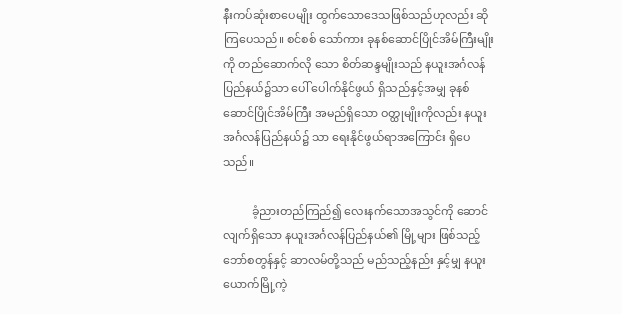နီးကပ်ဆုံးစာပေမျိုး ထွက်သောဒေသဖြစ်သည်ဟုလည်း ဆိုကြပေသည်။ စင်စစ် သော်ကား ခုနစ်ဆောင်ပြိုင်အိမ်ကြီးမျိုးကို တည်ဆောက်လို သော စိတ်ဆန္ဒမျိုးသည် နယူးအင်္ဂလန်ပြည်နယ်၌သာ ပေါ် ပေါက်နိုင်ဖွယ် ရှိသည်နှင့်အမျှ ခုနစ်ဆောင်ပြိုင်အိမ်ကြီး အမည်ရှိသော ဝတ္ထုမျိုးကိုလည်း နယူးအင်္ဂလန်ပြည်နယ်၌ သာ ရေးနိုင်ဖွယ်ရာအကြောင်း ရှိပေသည်။

          ခံ့ညားတည်ကြည်၍ လေးနက်သောအသွင်ကို ဆောင်လျက်ရှိသော နယူးအင်္ဂလန်ပြည်နယ်၏ မြို့များ ဖြစ်သည့် ဘော်စတွန်နှင့် ဆာလမ်တို့သည် မည်သည့်နည်း နှင့်မျှ နယူးယောက်မြို့ကဲ့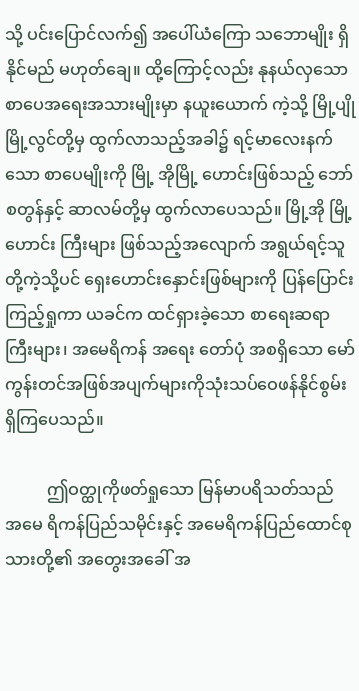သို့ ပင်းပြောင်လက်၍ အပေါ်ယံကြော သဘောမျိုး ရှိနိုင်မည် မဟုတ်ချေ။ ထို့ကြောင့်လည်း နုနယ်လှသော စာပေအရေးအသားမျိုးမှာ နယူးယောက် ကဲ့သို့ မြို့ပျိုမြို့လွင်တို့မှ ထွက်လာသည့်အခါ၌ ရင့်မာလေးနက်သော စာပေမျိုးကို မြို့ အိုမြို့ ဟောင်းဖြစ်သည့် ဘော် စတွန်နှင့် ဆာလမ်တို့မှ ထွက်လာပေသည်။ မြို့အို မြို့ဟောင်း ကြီးများ ဖြစ်သည့်အလျောက် အရွယ်ရင့်သူတို့ကဲ့သို့ပင် ရှေးဟောင်းနှောင်းဖြစ်များကို ပြန်ပြောင်းကြည့်ရှုကာ ယခင်က ထင်ရှားခဲ့သော စာရေးဆရာကြီးများ၊ အမေရိကန် အရေး တော်ပုံ အစရှိသော မော်ကွန်းတင်အဖြစ်အပျက်များကိုသုံးသပ်ဝေဖန်နိုင်စွမ်း ရှိကြပေသည်။

          ဤဝတ္ထုကိုဖတ်ရှုသော မြန်မာပရိသတ်သည် အမေ ရိကန်ပြည်သမိုင်းနှင့် အမေရိကန်ပြည်ထောင်စုသားတို့၏ အတွေးအခေါ် အ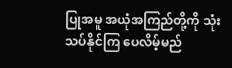ပြုအမူ အယုံအကြည်တို့ကို သုံးသပ်နိုင်ကြ ပေလိမ့်မည်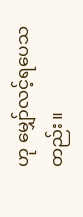ဟု မျှော်လင့်ရပေသတည်း။